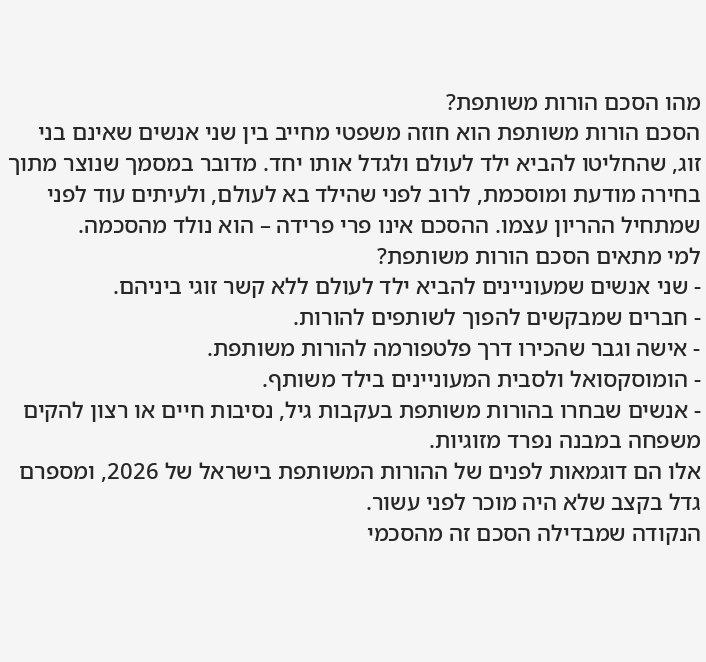מהו הסכם הורות משותפת?
הסכם הורות משותפת הוא חוזה משפטי מחייב בין שני אנשים שאינם בני זוג, שהחליטו להביא ילד לעולם ולגדל אותו יחד. מדובר במסמך שנוצר מתוך בחירה מודעת ומוסכמת, לרוב לפני שהילד בא לעולם, ולעיתים עוד לפני שמתחיל ההריון עצמו. ההסכם אינו פרי פרידה – הוא נולד מהסכמה.
למי מתאים הסכם הורות משותפת?
- שני אנשים שמעוניינים להביא ילד לעולם ללא קשר זוגי ביניהם.
- חברים שמבקשים להפוך לשותפים להורות.
- אישה וגבר שהכירו דרך פלטפורמה להורות משותפת.
- הומוסקסואל ולסבית המעוניינים בילד משותף.
- אנשים שבחרו בהורות משותפת בעקבות גיל, נסיבות חיים או רצון להקים משפחה במבנה נפרד מזוגיות.
אלו הם דוגמאות לפנים של ההורות המשותפת בישראל של 2026, ומספרם גדל בקצב שלא היה מוכר לפני עשור.
הנקודה שמבדילה הסכם זה מהסכמי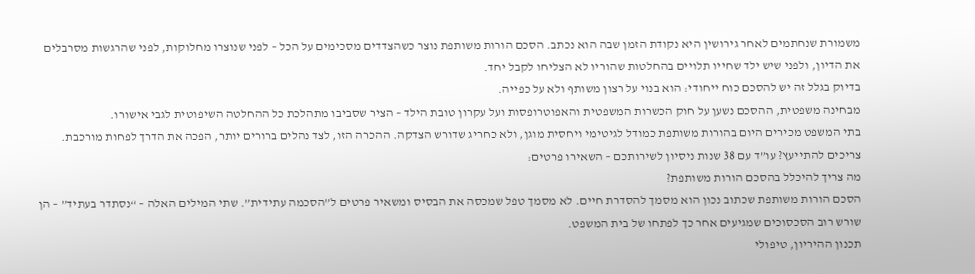משמורת שנחתמים לאחר גירושין היא נקודת הזמן שבה הוא נכתב. הסכם הורות משותפת נוצר כשהצדדים מסכימים על הכל – לפני שנוצרו מחלוקות, לפני שהרגשות מסרבלים את הדיון, ולפני שיש ילד שחייו תלויים בהחלטות שהוריו לא הצליחו לקבל יחד.
בדיוק בגלל זה יש להסכם כוח ייחודי: הוא בנוי על רצון משותף ולא על כפייה.
מבחינה משפטית, ההסכם נשען על חוק הכשרות המשפטית והאפוטרופסות ועל עקרון טובת הילד – הציר שסביבו מתהלכת כל ההחלטה השיפוטית לגבי אישורו.
בתי המשפט מכירים היום בהורות משותפת כמודל לגיטימי ויחסית מוגן, ולא כחריג שדורש הצדקה. ההכרה הזו, לצד נהלים ברורים יותר, הפכה את הדרך לפחות מורכבת.
צריכים להתייעץ? עו”ד עם 38 שנות ניסיון לשירותכם – השאירו פרטים:
מה צריך להיכלל בהסכם הורות משותפת?
הסכם הורות משותפת שכתוב נכון הוא מסמך להסדרת חיים. לא מסמך טפל שמכסה את הבסיס ומשאיר פרטים ל”הסכמה עתידית”. שתי המילים האלה – “נסתדר בעתיד” – הן שורש רוב הסכסוכים שמגיעים אחר כך לפתחו של בית המשפט.
תכנון ההיריון, טיפולי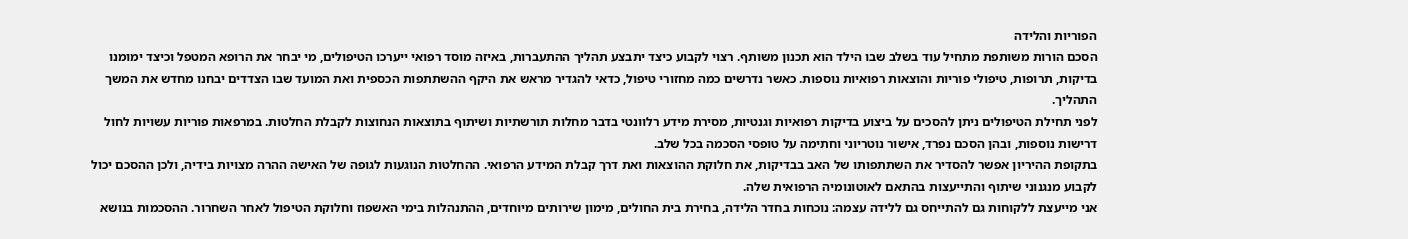הפוריות והלידה
הסכם הורות משותפת מתחיל עוד בשלב שבו הילד הוא תכנון משותף. רצוי לקבוע כיצד יתבצע תהליך ההתעברות, באיזה מוסד רפואי ייערכו הטיפולים, מי יבחר את הרופא המטפל וכיצד ימומנו בדיקות, תרופות, טיפולי פוריות והוצאות רפואיות נוספות. כאשר נדרשים כמה מחזורי טיפול, כדאי להגדיר מראש את היקף ההשתתפות הכספית ואת המועד שבו הצדדים יבחנו מחדש את המשך התהליך.
לפני תחילת הטיפולים ניתן להסכים על ביצוע בדיקות רפואיות וגנטיות, מסירת מידע רלוונטי בדבר מחלות תורשתיות ושיתוף בתוצאות הנחוצות לקבלת החלטות. במרפאות פוריות עשויות לחול דרישות נוספות, ובהן הסכם נפרד, אישור נוטריוני וחתימה על טופסי הסכמה בכל שלב.
בתקופת ההיריון אפשר להסדיר את השתתפותו של האב בבדיקות, את חלוקת ההוצאות ואת דרך קבלת המידע הרפואי. ההחלטות הנוגעות לגופה של האישה ההרה מצויות בידיה, ולכן ההסכם יכול לקבוע מנגנוני שיתוף והתייעצות בהתאם לאוטונומיה הרפואית שלה.
אני מייעצת ללקוחות גם להתייחס גם ללידה עצמה: נוכחות בחדר הלידה, בחירת בית החולים, מימון שירותים מיוחדים, ההתנהלות בימי האשפוז וחלוקת הטיפול לאחר השחרור. ההסכמות בנושא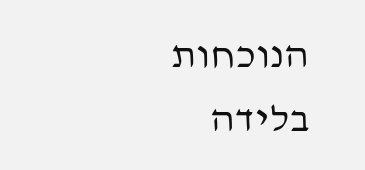הנוכחות בלידה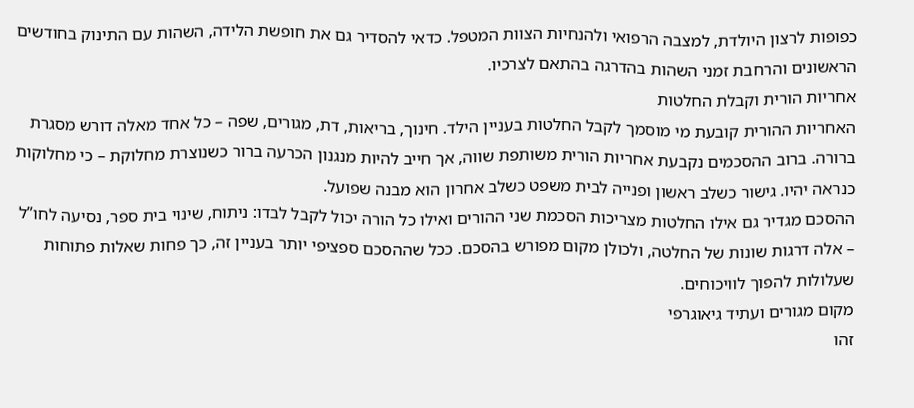כפופות לרצון היולדת, למצבה הרפואי ולהנחיות הצוות המטפל. כדאי להסדיר גם את חופשת הלידה, השהות עם התינוק בחודשים הראשונים והרחבת זמני השהות בהדרגה בהתאם לצרכיו.
אחריות הורית וקבלת החלטות
האחריות ההורית קובעת מי מוסמך לקבל החלטות בעניין הילד. חינוך, בריאות, דת, מגורים, שפה – כל אחד מאלה דורש מסגרת ברורה. ברוב ההסכמים נקבעת אחריות הורית משותפת שווה, אך חייב להיות מנגנון הכרעה ברור כשנוצרת מחלוקת – כי מחלוקות כנראה יהיו. גישור כשלב ראשון ופנייה לבית משפט כשלב אחרון הוא מבנה שפועל.
ההסכם מגדיר גם אילו החלטות מצריכות הסכמת שני ההורים ואילו כל הורה יכול לקבל לבדו: ניתוח, שינוי בית ספר, נסיעה לחו”ל – אלה דרגות שונות של החלטה, ולכולן מקום מפורש בהסכם. ככל שההסכם ספציפי יותר בעניין זה, כך פחות שאלות פתוחות שעלולות להפוך לוויכוחים.
מקום מגורים ועתיד גיאוגרפי
זהו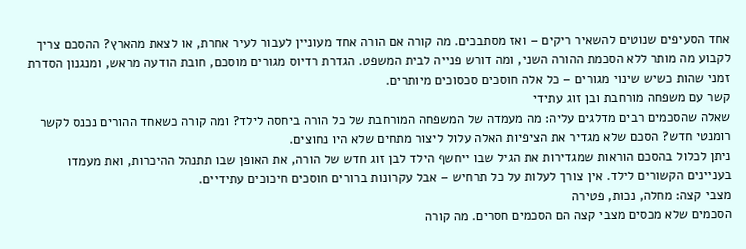אחד הסעיפים שנוטים להשאיר ריקים – ואז מסתבכים. מה קורה אם הורה אחד מעוניין לעבור לעיר אחרת, או לצאת מהארץ? ההסכם צריך לקבוע מה מותר ללא הסכמת ההורה השני, ומה דורש פנייה לבית המשפט. הגדרת רדיוס מגורים מוסכם, חובת הודעה מראש, ומנגנון הסדרת זמני שהות כשיש שינוי מגורים – כל אלה חוסכים סכסוכים מיותרים.
קשר עם משפחה מורחבת ובן זוג עתידי
שאלה שהסכמים רבים מדלגים עליה: מה מעמדה של המשפחה המורחבת של כל הורה ביחסה לילד? ומה קורה כשאחד ההורים נכנס לקשר רומנטי חדש? הסכם שלא מגדיר את הציפיות האלה עלול ליצור מתחים שלא היו נחוצים.
ניתן לכלול בהסכם הוראות שמגדירות את הגיל שבו ייחשף הילד לבן זוג חדש של הורה, את האופן שבו תתנהל ההיכרות, ואת מעמדו בעניינים הקשורים לילד. אין צורך לעלות על כל תרחיש – אבל עקרונות ברורים חוסכים חיכוכים עתידיים.
מצבי קצה: מחלה, נכות, פטירה
הסכמים שלא מכסים מצבי קצה הם הסכמים חסרים. מה קורה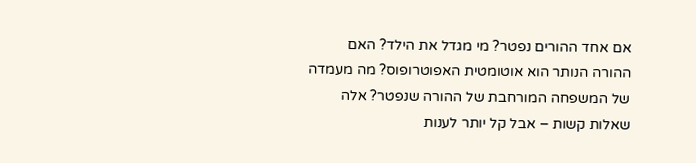אם אחד ההורים נפטר? מי מגדל את הילד? האם ההורה הנותר הוא אוטומטית האפוטרופוס? מה מעמדה של המשפחה המורחבת של ההורה שנפטר? אלה שאלות קשות – אבל קל יותר לענות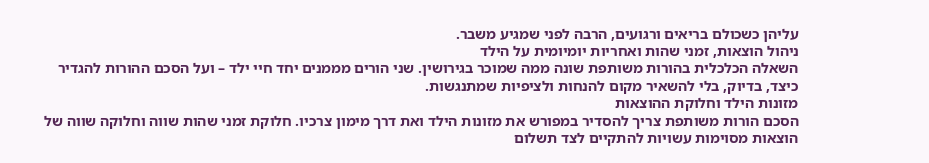עליהן כשכולם בריאים ורגועים, הרבה לפני שמגיע משבר.
ניהול הוצאות, זמני שהות ואחריות יומיומית על הילד
השאלה הכלכלית בהורות משותפת שונה ממה שמוכר בגירושין. שני הורים מממנים יחד חיי ילד – ועל הסכם ההורות להגדיר כיצד, בדיוק, בלי להשאיר מקום להנחות ולציפיות שמתנגשות.
מזונות הילד וחלוקת ההוצאות
הסכם הורות משותפת צריך להסדיר במפורש את מזונות הילד ואת דרך מימון צרכיו. חלוקת זמני שהות שווה וחלוקה שווה של הוצאות מסוימות עשויות להתקיים לצד תשלום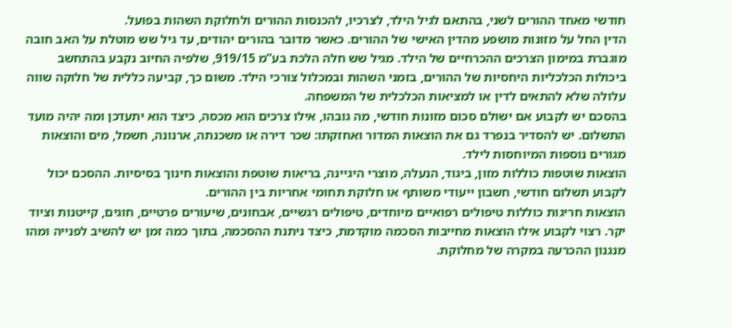חודשי מאחד ההורים לשני, בהתאם לגיל הילד, לצרכיו, להכנסות ההורים ולחלוקת השהות בפועל.
הדין החל על מזונות מושפע מהדין האישי של ההורים. כאשר מדובר בהורים יהודים, עד גיל שש מוטלת על האב חובה מוגברת במימון הצרכים ההכרחיים של הילד. מגיל שש חלה הלכת בע”מ 919/15, שלפיה החיוב נקבע בהתחשב ביכולות הכלכליות היחסיות של ההורים, בזמני השהות ובמכלול צורכי הילד. משום כך, קביעה כללית של חלוקה שווה עלולה שלא להתאים לדין או למציאות הכלכלית של המשפחה.
בהסכם יש לקבוע אם ישולם סכום מזונות חודשי, מה גובהו, אילו צרכים הוא מכסה, כיצד הוא יתעדכן ומה יהיה מועד התשלום. יש להסדיר בנפרד גם את הוצאות המדור ואחזקתו: שכר דירה או משכנתה, ארנונה, חשמל, מים והוצאות מגורים נוספות המיוחסות לילד.
הוצאות שוטפות כוללות מזון, ביגוד, הנעלה, מוצרי היגיינה, בריאות שוטפת והוצאות חינוך בסיסיות. ההסכם יכול לקבוע תשלום חודשי, חשבון ייעודי משותף או חלוקת תחומי אחריות בין ההורים.
הוצאות חריגות כוללות טיפולים רפואיים מיוחדים, טיפולים רגשיים, אבחונים, שיעורים פרטיים, חוגים, קייטנות וציוד יקר. רצוי לקבוע אילו הוצאות מחייבות הסכמה מוקדמת, כיצד ניתנת ההסכמה, בתוך כמה זמן יש להשיב לפנייה ומהו מנגנון ההכרעה במקרה של מחלוקת.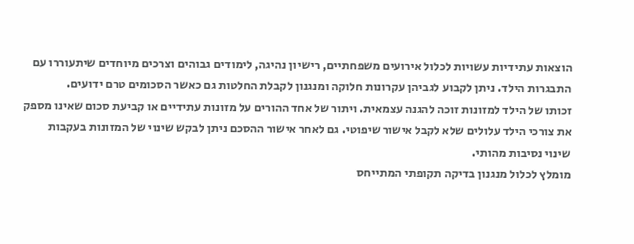הוצאות עתידיות עשויות לכלול אירועים משפחתיים, רישיון נהיגה, לימודים גבוהים וצרכים מיוחדים שיתעוררו עם התבגרות הילד. ניתן לקבוע לגביהן עקרונות חלוקה ומנגנון לקבלת החלטות גם כאשר הסכומים טרם ידועים.
זכותו של הילד למזונות זוכה להגנה עצמאית. ויתור של אחד ההורים על מזונות עתידיים או קביעת סכום שאינו מספק את צורכי הילד עלולים שלא לקבל אישור שיפוטי. גם לאחר אישור ההסכם ניתן לבקש שינוי של המזונות בעקבות שינוי נסיבות מהותי.
מומלץ לכלול מנגנון בדיקה תקופתי המתייחס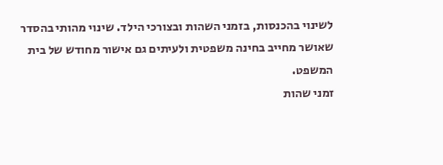לשינוי בהכנסות, בזמני השהות ובצורכי הילד. שינוי מהותי בהסדר שאושר מחייב בחינה משפטית ולעיתים גם אישור מחודש של בית המשפט.
זמני שהות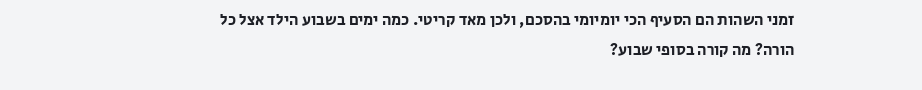זמני השהות הם הסעיף הכי יומיומי בהסכם, ולכן מאד קריטי. כמה ימים בשבוע הילד אצל כל הורה? מה קורה בסופי שבוע?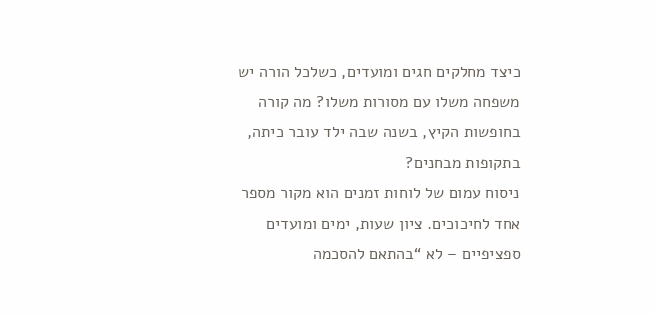כיצד מחלקים חגים ומועדים, כשלכל הורה יש משפחה משלו עם מסורות משלו? מה קורה בחופשות הקיץ, בשנה שבה ילד עובר כיתה, בתקופות מבחנים?
ניסוח עמום של לוחות זמנים הוא מקור מספר אחד לחיכוכים. ציון שעות, ימים ומועדים ספציפיים – לא “בהתאם להסכמה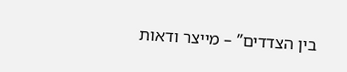בין הצדדים” – מייצר ודאות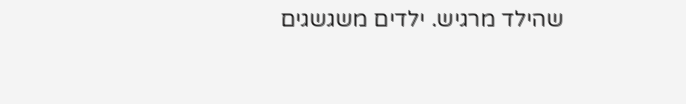שהילד מרגיש. ילדים משגשגים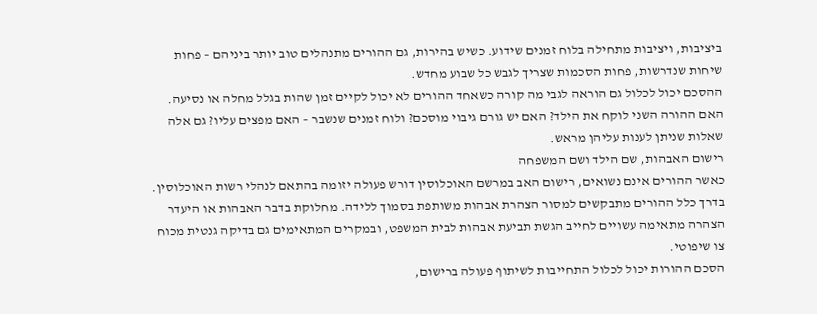ביציבות, ויציבות מתחילה בלוח זמנים שידוע. כשיש בהירות, גם ההורים מתנהלים טוב יותר ביניהם – פחות שיחות שנדרשות, פחות הסכמות שצריך לגבש כל שבוע מחדש.
ההסכם יכול לכלול גם הוראה לגבי מה קורה כשאחד ההורים לא יכול לקיים זמן שהות בגלל מחלה או נסיעה. האם ההורה השני לוקח את הילד? האם יש גורם גיבוי מוסכם? ולוח זמנים שנשבר – האם מפצים עליו? גם אלה שאלות שניתן לענות עליהן מראש.
רישום האבהות, שם הילד ושם המשפחה
כאשר ההורים אינם נשואים, רישום האב במרשם האוכלוסין דורש פעולה יזומה בהתאם לנהלי רשות האוכלוסין. בדרך כלל ההורים מתבקשים למסור הצהרת אבהות משותפת בסמוך ללידה. מחלוקת בדבר האבהות או היעדר הצהרה מתאימה עשויים לחייב הגשת תביעת אבהות לבית המשפט, ובמקרים המתאימים גם בדיקה גנטית מכוח צו שיפוטי.
הסכם ההורות יכול לכלול התחייבות לשיתוף פעולה ברישום,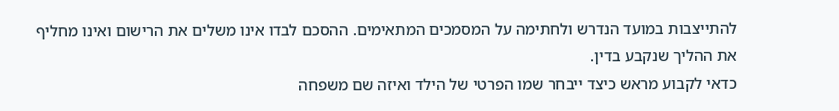להתייצבות במועד הנדרש ולחתימה על המסמכים המתאימים. ההסכם לבדו אינו משלים את הרישום ואינו מחליף את ההליך שנקבע בדין.
כדאי לקבוע מראש כיצד ייבחר שמו הפרטי של הילד ואיזה שם משפחה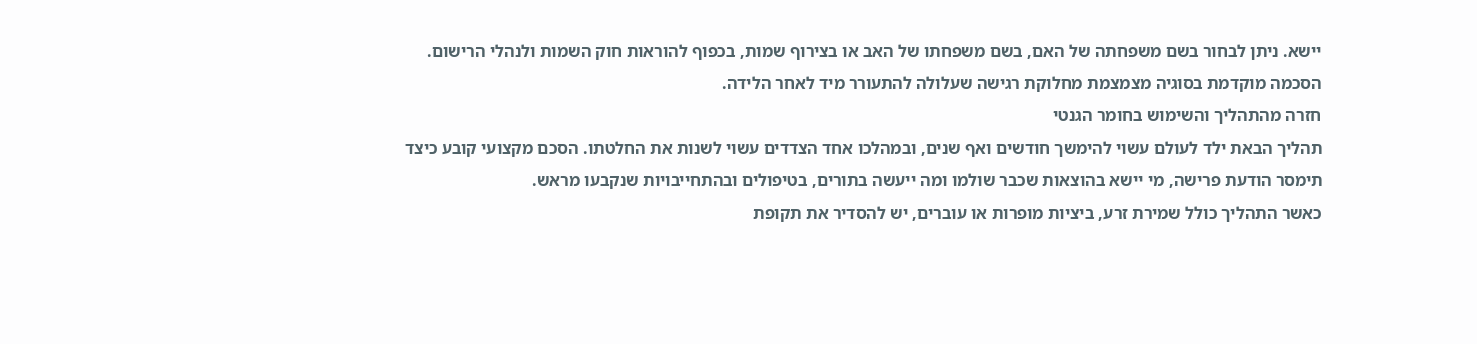יישא. ניתן לבחור בשם משפחתה של האם, בשם משפחתו של האב או בצירוף שמות, בכפוף להוראות חוק השמות ולנהלי הרישום. הסכמה מוקדמת בסוגיה מצמצמת מחלוקת רגישה שעלולה להתעורר מיד לאחר הלידה.
חזרה מהתהליך והשימוש בחומר הגנטי
תהליך הבאת ילד לעולם עשוי להימשך חודשים ואף שנים, ובמהלכו אחד הצדדים עשוי לשנות את החלטתו. הסכם מקצועי קובע כיצד תימסר הודעת פרישה, מי יישא בהוצאות שכבר שולמו ומה ייעשה בתורים, בטיפולים ובהתחייבויות שנקבעו מראש.
כאשר התהליך כולל שמירת זרע, ביציות מופרות או עוברים, יש להסדיר את תקופת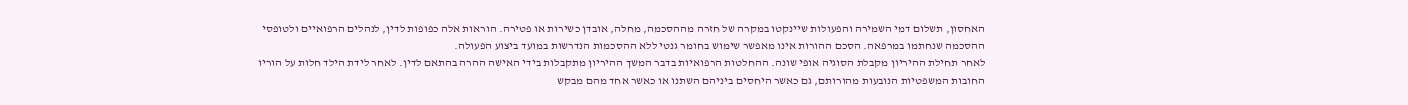האחסון, תשלום דמי השמירה והפעולות שיינקטו במקרה של חזרה מההסכמה, מחלה, אובדן כשירות או פטירה. הוראות אלה כפופות לדין, לנהלים הרפואיים ולטופסי ההסכמה שנחתמו במרפאה. הסכם ההורות אינו מאפשר שימוש בחומר גנטי ללא ההסכמות הנדרשות במועד ביצוע הפעולה.
לאחר תחילת ההיריון מקבלת הסוגיה אופי שונה. ההחלטות הרפואיות בדבר המשך ההיריון מתקבלות בידי האישה ההרה בהתאם לדין. לאחר לידת הילד חלות על הוריו החובות המשפטיות הנובעות מהורותם, גם כאשר היחסים ביניהם השתנו או כאשר אחד מהם מבקש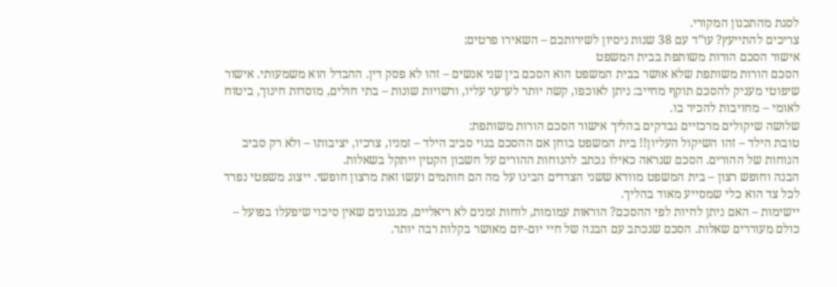לסגת מהתכנון המקורי.
צריכים להתייעץ? עו”ד עם 38 שנות ניסיון לשירותכם – השאירו פרטים:
אישור הסכם הורות משותפת בבית המשפט
הסכם הורות משותפת שלא אושר בבית המשפט הוא הסכם בין שני אנשים – זהו לא פסק דין. ההבדל הוא משמעותי. אישור שיפוטי מעניק להסכם תוקף מחייב: ניתן לאוכפו, קשה יותר לערער עליו, ורשויות שונות – בתי חולים, מוסדות חינוך, ביטוח לאומי – מחויבות להכיר בו.
שלושה שיקולים מרכזיים נבדקים בהליך אישור הסכם הורות משותפת:
טובת הילד – זהו השיקול העליון!! בית המשפט בוחן אם ההסכם בנוי סביב הילד – זמניו, צרכיו, יציבותו – ולא רק סביב הנוחות של ההורים. הסכם שנראה כאילו נכתב להנוחות ההורים על חשבון הקטין ייתקל בשאלות.
הבנה וחופש רצון – בית המשפט מוודא ששני הצדדים הבינו על מה הם חותמים ועשו זאת מרצון חופשי. ייצוג משפטי נפרד לכל צד הוא כלי שמסייע מאוד בהליך.
יישימות – האם ניתן לחיות לפי ההסכם? הוראות עמומות, לוחות זמנים לא ריאליים, מנגנונים שאין סיכוי שיפעלו בפועל – כולם מעוררים שאלות. הסכם שנכתב עם הבנה של חיי יום-יום מאושר בקלות רבה יותר.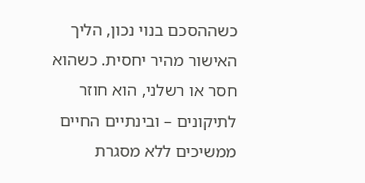כשההסכם בנוי נכון, הליך האישור מהיר יחסית. כשהוא חסר או רשלני, הוא חוזר לתיקונים – ובינתיים החיים ממשיכים ללא מסגרת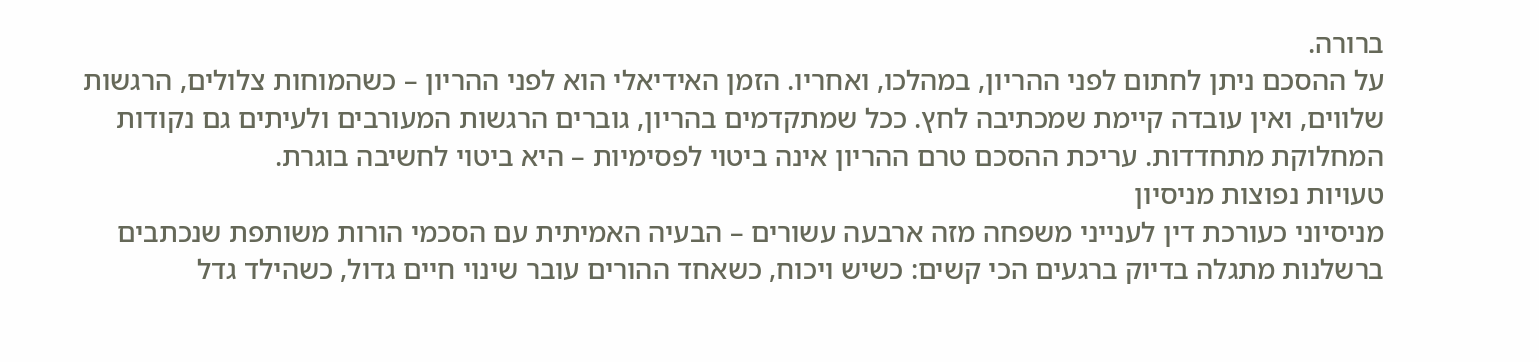ברורה.
על ההסכם ניתן לחתום לפני ההריון, במהלכו, ואחריו. הזמן האידיאלי הוא לפני ההריון – כשהמוחות צלולים, הרגשות שלווים, ואין עובדה קיימת שמכתיבה לחץ. ככל שמתקדמים בהריון, גוברים הרגשות המעורבים ולעיתים גם נקודות המחלוקת מתחדדות. עריכת ההסכם טרם ההריון אינה ביטוי לפסימיות – היא ביטוי לחשיבה בוגרת.
טעויות נפוצות מניסיון
מניסיוני כעורכת דין לענייני משפחה מזה ארבעה עשורים – הבעיה האמיתית עם הסכמי הורות משותפת שנכתבים ברשלנות מתגלה בדיוק ברגעים הכי קשים: כשיש ויכוח, כשאחד ההורים עובר שינוי חיים גדול, כשהילד גדל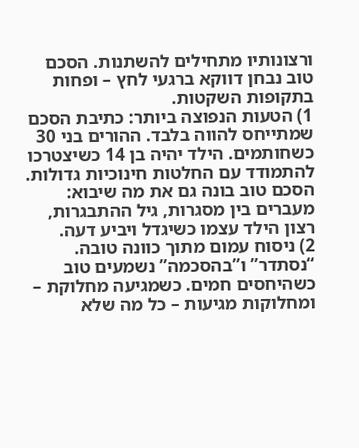ורצונותיו מתחילים להשתנות. הסכם טוב נבחן דווקא ברגעי לחץ – ופחות בתקופות השקטות.
1) הטעות הנפוצה ביותר: כתיבת הסכם שמתייחס להווה בלבד. ההורים בני 30 כשחותמים. הילד יהיה בן 14 כשיצטרכו להתמודד עם החלטות חינוכיות גדולות. הסכם טוב בונה גם את מה שיבוא: מעברים בין מסגרות, גיל ההתבגרות, רצון הילד עצמו כשיגדל ויביע דעה.
2) ניסוח עמום מתוך כוונה טובה. “נסתדר” ו”בהסכמה” נשמעים טוב כשהיחסים חמים. כשמגיעה מחלוקת – ומחלוקות מגיעות – כל מה שלא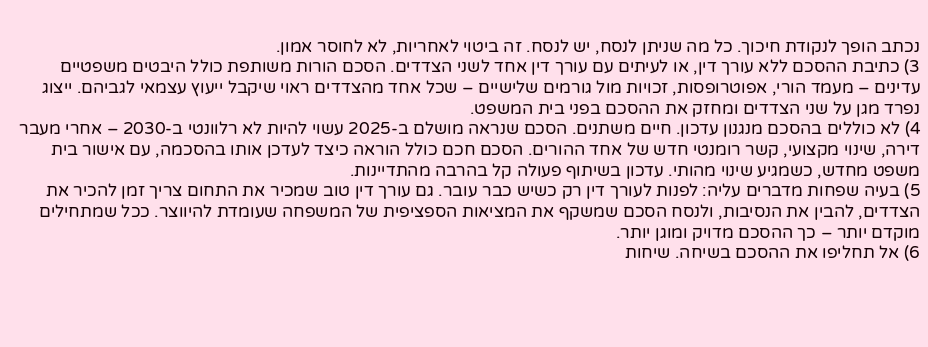נכתב הופך לנקודת חיכוך. כל מה שניתן לנסח, יש לנסח. זה ביטוי לאחריות, לא לחוסר אמון.
3) כתיבת ההסכם ללא עורך דין, או לעיתים עם עורך דין אחד לשני הצדדים. הסכם הורות משותפת כולל היבטים משפטיים עדינים – מעמד הורי, אפוטרופסות, זכויות מול גורמים שלישיים – שכל אחד מהצדדים ראוי שיקבל ייעוץ עצמאי לגביהם. ייצוג נפרד מגן על שני הצדדים ומחזק את ההסכם בפני בית המשפט.
4) לא כוללים בהסכם מנגנון עדכון. חיים משתנים. הסכם שנראה מושלם ב-2025 עשוי להיות לא רלוונטי ב-2030 – אחרי מעבר דירה, שינוי מקצועי, קשר רומנטי חדש של אחד ההורים. הסכם חכם כולל הוראה כיצד לעדכן אותו בהסכמה, עם אישור בית משפט מחדש, כשמגיע שינוי מהותי. עדכון בשיתוף פעולה קל בהרבה מהתדיינות.
5) בעיה שפחות מדברים עליה: לפנות לעורך דין רק כשיש כבר עובר. גם עורך דין טוב שמכיר את התחום צריך זמן להכיר את הצדדים, להבין את הנסיבות, ולנסח הסכם שמשקף את המציאות הספציפית של המשפחה שעומדת להיווצר. ככל שמתחילים מוקדם יותר – כך ההסכם מדויק ומוגן יותר.
6) אל תחליפו את ההסכם בשיחה. שיחות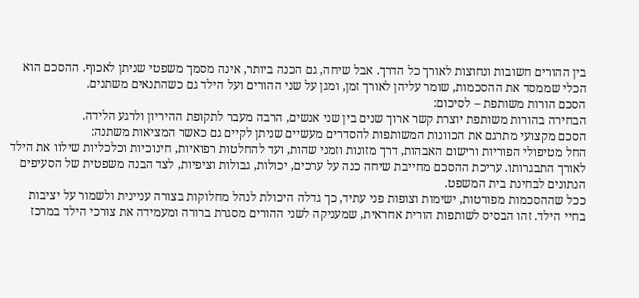בין ההורים חשובות ונחוצות לאורך כל הדרך. אבל שיחה, גם הכנה ביותר, אינה מסמך משפטי שניתן לאכוף. ההסכם הוא הכלי שממסד את ההסכמות, שומר עליהן לאורך זמן, ומגן על שני ההורים ועל הילד גם כשהתנאים משתנים.
הסכם הורות משותפת – לסיכום:
הבחירה בהורות משותפת יוצרת קשר ארוך שנים בין שני אנשים, הרבה מעבר לתקופת ההיריון ולרגע הלידה.
הסכם מקצועי מתרגם את הכוונות המשותפות להסדרים מעשיים שניתן לקיים גם כאשר המציאות משתנה:
החל מטיפולי הפוריות ורישום האבהות, דרך מזונות וזמני שהות, ועד להחלטות רפואיות, חינוכיות וכלכליות שילוו את הילד לאורך התבגרותו. עריכת ההסכם מחייבת שיחה כנה על ערכים, יכולות, גבולות וציפיות, לצד הבנה משפטית של הסעיפים הנתונים לבחינת בית המשפט.
ככל שההסכמות מפורטות, ישימות וצופות פני עתיד, כך גדלה היכולת לנהל מחלוקות בצורה עניינית ולשמור על יציבות בחיי הילד. זהו הבסיס לשותפות הורית אחראית, שמעניקה לשני ההורים מסגרת ברורה ומעמידה את צורכי הילד במרכז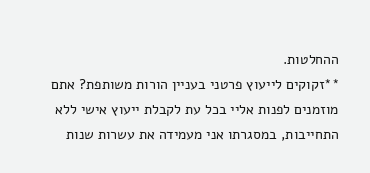ההחלטות.
**זקוקים לייעוץ פרטני בעניין הורות משותפת? אתם מוזמנים לפנות אליי בכל עת לקבלת ייעוץ אישי ללא התחייבות, במסגרתו אני מעמידה את עשרות שנות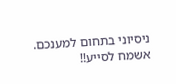ניסיוני בתחום למענכם. אשמח לסייע!!